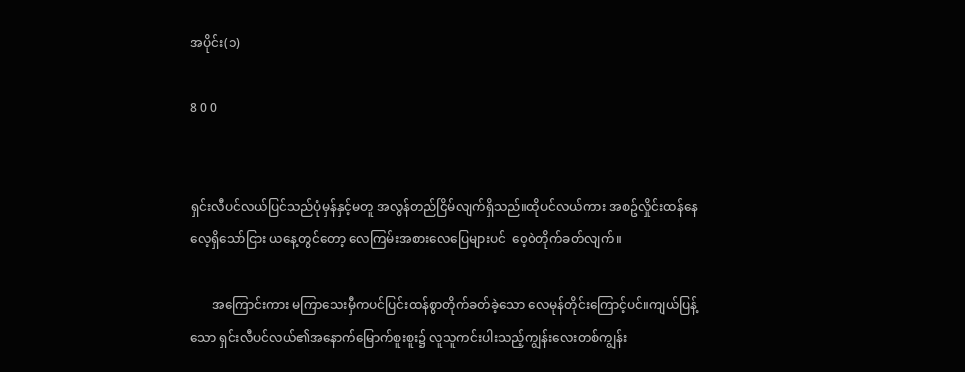အပိုင်း(၁)

8 0 0


ရှင်းလီပင်လယ်ပြင်သည်ပုံမှန်နှင့်မတူ အလွန်တည်ငြိမ်လျက်ရှိသည်။ထိုပင်လယ်ကား အစဥ်လှိုင်းထန်နေလေ့ရှိသော်ငြား ယနေ့တွင်တော့ လေကြမ်းအစားလေပြေများပင်  ၀ေ့၀ဲတိုက်ခတ်လျက်။

       အကြောင်းကား မကြာသေးမှီကပင်ပြင်းထန်စွာတိုက်ခတ်ခဲ့သော လေမုန်တိုင်းကြောင့်ပင်။ကျယ်ပြန့်သော ရှင်းလီပင်လယ်၏အနောက်မြောက်စူးစူး၌ လူသူကင်းပါးသည့်ကျွန်းလေးတစ်ကျွန်း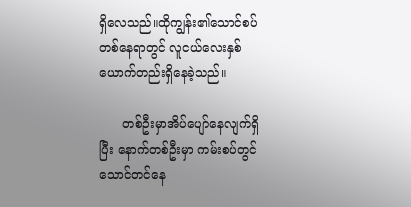ရှိလေသည်။ထိုကျွန်း၏သောင်စပ်တစ်နေရာတွင် လူငယ်လေးနှစ်ယောက်တည်းရှိနေခဲ့သည်။

      တစ်ဦးမှာအိပ်ပျော်နေလျက်ရှိပြီး နောက်တစ်ဦးမှာ ကမ်းစပ်တွင်သောင်တင်နေ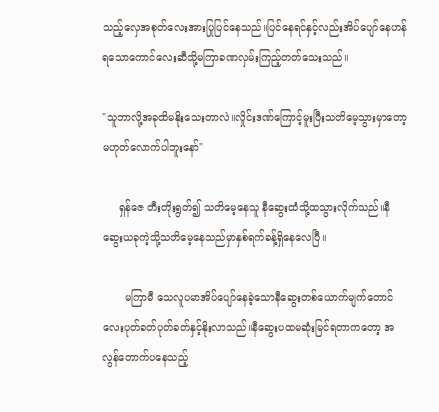သည့်လှေအစုတ်လေးအားပြုပြင်နေသည်။ပြင်နေရင်နှင့်လည်းအိပ်ပျော်နေဟန်ရသောကောင်လေးဆီသို့မကြာခဏလှမ်းကြည့်တတ်သေးသည်။

"သူဘာလို့အခုထိမနိုးသေးတာလဲ။လှိုင်းဒဏ်ကြောင့်မူးပြီးသတိမေ့သွားမှာတော့မဟုတ်လောက်ပါဘူးနော်"

     ရှန်ဇေ တီးတိုးရွတ်၍ သတိမေ့နေသူ နီဆွေးထံသို့ထသွားလိုက်သည်။နီဆွေးယခုကဲ့သို့သတိမေ့နေသည်မှာနှစ်ရက်ခန့်ရှိနေလေပြီ။

       မကြာမီ သေလူပမာအိပ်ပျော်နေခဲ့သောနီဆွေးတစ်ယောက်မျက်တောင်လေးပုတ်ခတ်ပုတ်ခတ်နှင့်နိုးလာသည်။နီဆွေးပထမဆုံးမြင်ရတာကတော့ အလွန်တောက်ပနေသည့်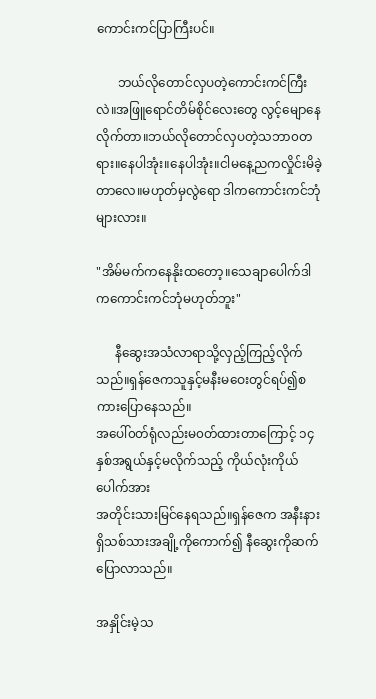ကောင်းကင်ပြာကြီးပင်။

       ဘယ်လိုတောင်လှပတဲ့ကောင်းကင်ကြီးလဲ။အဖြူရောင်တိမ်စိုင်လေးတွေ လွင့်မျောနေလိုက်တာ။ဘယ်လိုတောင်လှပတဲ့သဘာ၀တရား။နေပါအုံး။နေပါအုံး။ငါမနေ့ညကလှိုင်းမိခဲ့တာလေ။မဟုတ်မှလွဲရော ဒါကကောင်းကင်ဘုံများလား။

"အိမ်မက်ကနေနိုးထတော့။သေချာပေါက်ဒါကကောင်းကင်ဘုံမဟုတ်ဘူး"

      နီဆွေးအသံလာရာသို့လှည့်ကြည့်လိုက်သည်။ရှန်ဇေကသူနှင့်မနီးမဝေးတွင်ရပ်၍စကားပြောနေသည်။
အပေါ်၀တ်ရုံလည်းမ၀တ်ထားတာကြောင့် ၁၄နှစ်အရွယ်နှင့်မလိုက်သည့် ကိုယ်လုံးကိုယ်ပေါက်အား
အတိုင်းသားမြင်နေရသည်။ရှန်ဇေက အနီးနားရှိသစ်သားအချို့ကိုကောက်၍ နီဆွေးကိုဆက်ပြောလာသည်။

အနှိုင်းမဲ့သ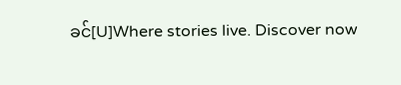ခင်[U]Where stories live. Discover now